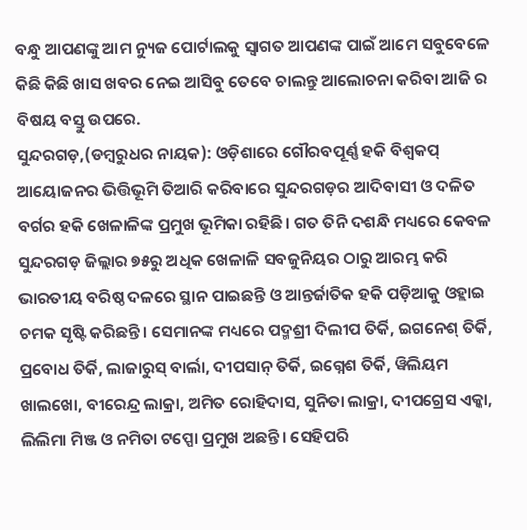ବନ୍ଧୁ ଆପଣଙ୍କୁ ଆମ ନ୍ୟୁଜ ପୋର୍ଟାଲକୁ ସ୍ଵାଗତ ଆପଣଙ୍କ ପାଇଁ ଆମେ ସବୁବେଳେ କିଛି କିଛି ଖାସ ଖବର ନେଇ ଆସିବୁ ତେବେ ଚାଲନ୍ତୁ ଆଲୋଚନା କରିବା ଆଜି ର ବିଷୟ ବସ୍ତୁ ଉପରେ.
ସୁନ୍ଦରଗଡ଼,(ଡମ୍ବରୁଧର ନାୟକ): ଓଡ଼ିଶାରେ ଗୌରବପୂର୍ଣ୍ଣ ହକି ବିଶ୍ବକପ୍ ଆୟୋଜନର ଭିତ୍ତିଭୂମି ତିଆରି କରିବାରେ ସୁନ୍ଦରଗଡ଼ର ଆଦିବାସୀ ଓ ଦଳିତ ବର୍ଗର ହକି ଖେଳାଳିଙ୍କ ପ୍ରମୁଖ ଭୂମିକା ରହିଛି। ଗତ ତିନି ଦଶନ୍ଧି ମଧ୍ୟରେ କେବଳ ସୁନ୍ଦରଗଡ଼ ଜିଲ୍ଲାର ୭୫ରୁ ଅଧିକ ଖେଳାଳି ସବଜୁନିୟର ଠାରୁ ଆରମ୍ଭ କରି ଭାରତୀୟ ବରିଷ୍ଠ ଦଳରେ ସ୍ଥାନ ପାଇଛନ୍ତି ଓ ଆନ୍ତର୍ଜାତିକ ହକି ପଡ଼ିଆକୁ ଓହ୍ଲାଇ ଚମକ ସୃଷ୍ଟି କରିଛନ୍ତି। ସେମାନଙ୍କ ମଧ୍ୟରେ ପଦ୍ମଶ୍ରୀ ଦିଲୀପ ତିର୍କି, ଇଗନେଶ୍ ତିର୍କି, ପ୍ରବୋଧ ତିର୍କି, ଲାଜାରୁସ୍ ବାର୍ଲା, ଦୀପସାନ୍ ତିର୍କି, ଇଗ୍ନେଶ ତିର୍କି, ୱିଲିୟମ ଖାଲଖୋ, ବୀରେନ୍ଦ୍ର ଲାକ୍ରା, ଅମିତ ରୋହିଦାସ, ସୁନିତା ଲାକ୍ରା, ଦୀପଗ୍ରେସ ଏକ୍କା, ଲିଲିମା ମିଞ୍ଜ ଓ ନମିତା ଟପ୍ପୋ ପ୍ରମୁଖ ଅଛନ୍ତି। ସେହିପରି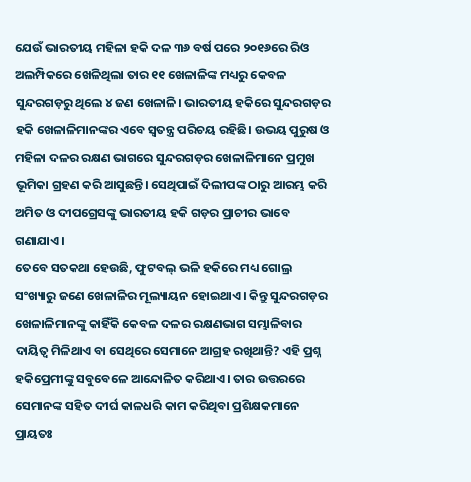ଯେଉଁ ଭାରତୀୟ ମହିଳା ହକି ଦଳ ୩୬ ବର୍ଷ ପରେ ୨୦୧୬ରେ ରିଓ ଅଲମ୍ପିକରେ ଖେଳିଥିଲା ତାର ୧୧ ଖେଳାଳିଙ୍କ ମଧ୍ୟରୁ କେବଳ ସୁନ୍ଦରଗଡ଼ରୁ ଥିଲେ ୪ ଜଣ ଖେଳାଳି। ଭାରତୀୟ ହକିରେ ସୁନ୍ଦରଗଡ଼ର ହକି ଖେଳାଳିମାନଙ୍କର ଏବେ ସ୍ବତନ୍ତ୍ର ପରିଚୟ ରହିଛି। ଉଭୟ ପୁରୁଷ ଓ ମହିଳା ଦଳର ରକ୍ଷଣ ଭାଗରେ ସୁନ୍ଦରଗଡ଼ର ଖେଳାଳିମାନେ ପ୍ରମୁଖ ଭୂମିକା ଗ୍ରହଣ କରି ଆସୁଛନ୍ତି। ସେଥିପାଇଁ ଦିଲୀପଙ୍କ ଠାରୁ ଆରମ୍ଭ କରି ଅମିତ ଓ ଦୀପଗ୍ରେସଙ୍କୁ ଭାରତୀୟ ହକି ଗଡ଼ର ପ୍ରାଚୀର ଭାବେ ଗଣାଯାଏ।
ତେବେ ସତକଥା ହେଉଛି, ଫୁଟବଲ୍ ଭଳି ହକିରେ ମଧ୍ୟ ଗୋଲ୍ର ସଂଖ୍ୟାରୁ ଜଣେ ଖେଳାଳିର ମୂଲ୍ୟାୟନ ହୋଇଥାଏ। କିନ୍ତୁ ସୁନ୍ଦରଗଡ଼ର ଖେଳାଳିମାନଙ୍କୁ କାହିଁକି କେବଳ ଦଳର ରକ୍ଷଣଭାଗ ସମ୍ଭାଳିବାର ଦାୟିତ୍ବ ମିଳିଥାଏ ବା ସେଥିରେ ସେମାନେ ଆଗ୍ରହ ରଖିଥାନ୍ତି? ଏହି ପ୍ରଶ୍ନ ହକିପ୍ରେମୀଙ୍କୁ ସବୁବେଳେ ଆନ୍ଦୋଳିତ କରିଥାଏ। ତାର ଉତ୍ତରରେ ସେମାନଙ୍କ ସହିତ ଦୀର୍ଘ କାଳଧରି କାମ କରିଥିବା ପ୍ରଶିକ୍ଷକମାନେ ପ୍ରାୟତଃ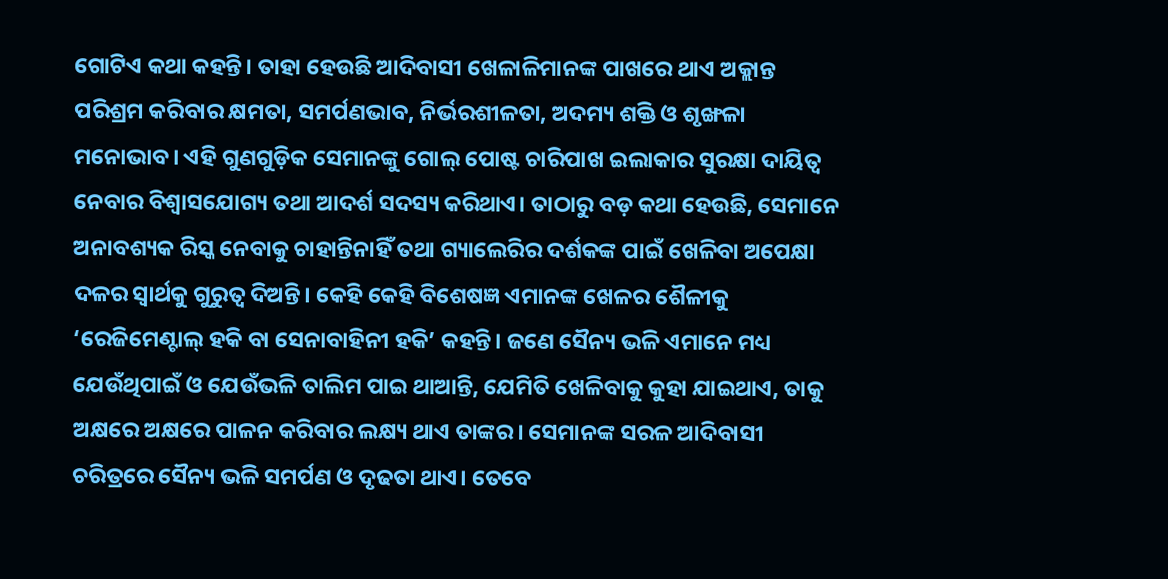ଗୋଟିଏ କଥା କହନ୍ତି। ତାହା ହେଉଛି ଆଦିବାସୀ ଖେଳାଳିମାନଙ୍କ ପାଖରେ ଥାଏ ଅକ୍ଲାନ୍ତ ପରିଶ୍ରମ କରିବାର କ୍ଷମତା, ସମର୍ପଣଭାବ, ନିର୍ଭରଶୀଳତା, ଅଦମ୍ୟ ଶକ୍ତି ଓ ଶୃଙ୍ଖଳା ମନୋଭାବ। ଏହି ଗୁଣଗୁଡ଼ିକ ସେମାନଙ୍କୁ ଗୋଲ୍ ପୋଷ୍ଟ ଚାରିପାଖ ଇଲାକାର ସୁରକ୍ଷା ଦାୟିତ୍ବ ନେବାର ବିଶ୍ବାସଯୋଗ୍ୟ ତଥା ଆଦର୍ଶ ସଦସ୍ୟ କରିଥାଏ। ତାଠାରୁ ବଡ଼ କଥା ହେଉଛି, ସେମାନେ ଅନାବଶ୍ୟକ ରିସ୍କ ନେବାକୁ ଚାହାନ୍ତିନାହିଁ ତଥା ଗ୍ୟାଲେରିର ଦର୍ଶକଙ୍କ ପାଇଁ ଖେଳିବା ଅପେକ୍ଷା ଦଳର ସ୍ବାର୍ଥକୁ ଗୁରୁତ୍ବ ଦିଅନ୍ତି। କେହି କେହି ବିଶେଷଜ୍ଞ ଏମାନଙ୍କ ଖେଳର ଶୈଳୀକୁ ‘ରେଜିମେଣ୍ଟାଲ୍ ହକି ବା ସେନାବାହିନୀ ହକି’ କହନ୍ତି। ଜଣେ ସୈନ୍ୟ ଭଳି ଏମାନେ ମଧ୍ୟ ଯେଉଁଥିପାଇଁ ଓ ଯେଉଁଭଳି ତାଲିମ ପାଇ ଥାଆନ୍ତି, ଯେମିତି ଖେଳିବାକୁ କୁହା ଯାଇଥାଏ, ତାକୁ ଅକ୍ଷରେ ଅକ୍ଷରେ ପାଳନ କରିବାର ଲକ୍ଷ୍ୟ ଥାଏ ତାଙ୍କର। ସେମାନଙ୍କ ସରଳ ଆଦିବାସୀ ଚରିତ୍ରରେ ସୈନ୍ୟ ଭଳି ସମର୍ପଣ ଓ ଦୃଢତା ଥାଏ। ତେବେ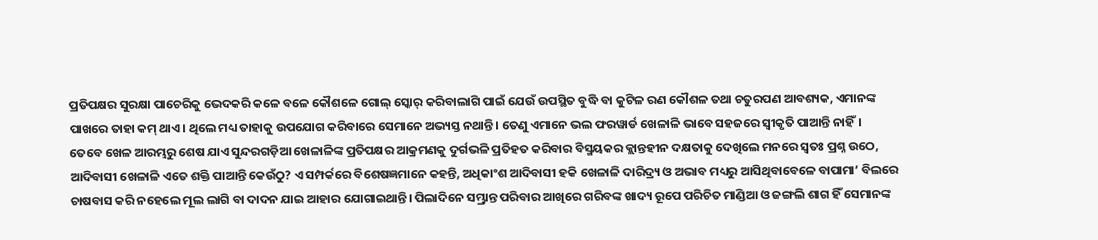ପ୍ରତିପକ୍ଷର ସୁରକ୍ଷା ପାଚେରିକୁ ଭେଦକରି କଳେ ବଳେ କୌଶଳେ ଗୋଲ୍ ସ୍କୋର୍ କରିବାଲାଗି ପାଇଁ ଯେଉଁ ଉପସ୍ଥିତ ବୁଦ୍ଧି ବା କୁଟିଳ ରଣ କୌଶଳ ତଥା ଚତୁରପଣ ଆବଶ୍ୟକ, ଏମାନଙ୍କ ପାଖରେ ତାହା କମ୍ ଥାଏ। ଥିଲେ ମଧ୍ୟ ତାହାକୁ ଉପଯୋଗ କରିବାରେ ସେମାନେ ଅଭ୍ୟସ୍ତ ନଥାନ୍ତି। ତେଣୁ ଏମାନେ ଭଲ ଫରୱାର୍ଡ ଖେଳାଳି ଭାବେ ସହଜରେ ସ୍ବୀକୃତି ପାଆନ୍ତି ନାହିଁ।
ତେବେ ଖେଳ ଆରମ୍ଭରୁ ଶେଷ ଯାଏ ସୁନ୍ଦରଗଡ଼ିଆ ଖେଳାଳିଙ୍କ ପ୍ରତିପକ୍ଷର ଆକ୍ରମଣକୁ ଦୁର୍ଗଭଳି ପ୍ରତିହତ କରିବାର ବିସ୍ମୟକର କ୍ଲାନ୍ତହୀନ ଦକ୍ଷତାକୁ ଦେଖିଲେ ମନରେ ସ୍ବତଃ ପ୍ରଶ୍ନ ଉଠେ, ଆଦିବାସୀ ଖେଳାଳି ଏତେ ଶକ୍ତି ପାଆନ୍ତି କେଉଁଠୁ? ଏ ସମ୍ପର୍କରେ ବିଶେଷଜ୍ଞମାନେ କହନ୍ତି, ଅଧିକାଂଶ ଆଦିବାସୀ ହକି ଖେଳାଳି ଦାରିଦ୍ର୍ୟ ଓ ଅଭାବ ମଧ୍ୟରୁ ଆସିଥିବାବେଳେ ବାପାମା’ ବିଲରେ ଚାଷବାସ କରି ନହେଲେ ମୂଲ ଲାଗି ବା ଦାଦନ ଯାଇ ଆହାର ଯୋଗାଇଥାନ୍ତି। ପିଲାଦିନେ ସମ୍ଭ୍ରାନ୍ତ ପରିବାର ଆଖିରେ ଗରିବଙ୍କ ଖାଦ୍ୟ ରୂପେ ପରିଚିତ ମାଣ୍ଡିଆ ଓ ଜଙ୍ଗଲି ଶାଗ ହିଁ ସେମାନଙ୍କ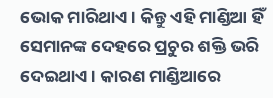ଭୋକ ମାରିଥାଏ। କିନ୍ତୁ ଏହି ମାଣ୍ଡିଆ ହିଁ ସେମାନଙ୍କ ଦେହରେ ପ୍ରଚୁର ଶକ୍ତି ଭରି ଦେଇଥାଏ। କାରଣ ମାଣ୍ଡିଆରେ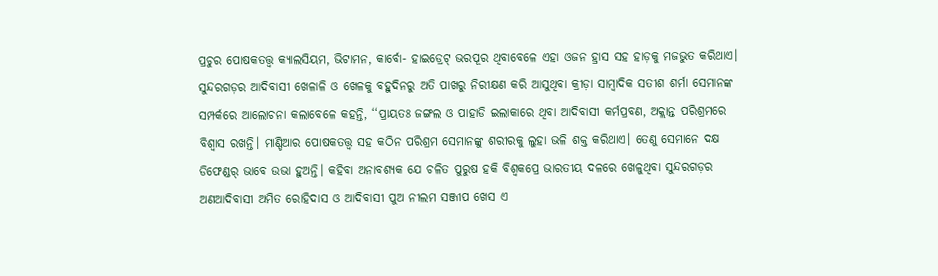ପ୍ରଚୁର ପୋଷକତତ୍ତ୍ବ କ୍ୟାଲସିୟମ, ଭିଟାମନ, କାର୍ବୋ- ହାଇଡ୍ରେଟ୍ ଭରପୂର ଥିବାବେଳେ ଏହା ଓଜନ ହ୍ରାସ ସହ ହାଡ଼କୁ ମଜଭୁତ କରିଥାଏ। ସୁନ୍ଦରଗଡ଼ର ଆଦିବାସୀ ଖେଳାଳି ଓ ଖେଳକୁ ବହୁଦିନରୁ ଅତି ପାଖରୁ ନିରୀକ୍ଷଣ କରି ଆସୁଥିବା କ୍ରୀଡ଼ା ସାମ୍ବାଦିକ ସତୀଶ ଶର୍ମା ସେମାନଙ୍କ ସମ୍ପର୍କରେ ଆଲୋଚନା କଲାବେଳେ କହନ୍ତି, ‘‘ପ୍ରାୟତଃ ଜଙ୍ଗଲ ଓ ପାହାଡି ଇଲାକାରେ ଥିବା ଆଦିବାସୀ କର୍ମପ୍ରବଣ, ଅକ୍ଲାନ୍ତ ପରିଶ୍ରମରେ ବିଶ୍ବାସ ରଖନ୍ତି। ମାଣ୍ଡିଆର ପୋଷକତତ୍ତ୍ବ ସହ କଠିନ ପରିଶ୍ରମ ସେମାନଙ୍କୁ ଶରୀରକୁ ଲୁହା ଭଳି ଶକ୍ତ କରିଥାଏ। ତେଣୁ ସେମାନେ ଦକ୍ଷ ଡିଫେଣ୍ଡର୍ ଭାବେ ଉଭା ହୁଅନ୍ତି। କହିବା ଅନାବଶ୍ୟକ ଯେ ଚଳିତ ପୁରୁଷ ହକି ବିଶ୍ବକପ୍ରେ ଭାରତୀୟ ଦଳରେ ଖେଳୁଥିବା ସୁନ୍ଦରଗଡ଼ର ଅଣଆଦିବାସୀ ଅମିତ ରୋହିଦାସ ଓ ଆଦିବାସୀ ପୁଅ ନୀଲମ ସଞ୍ଜୀପ ଖେସ ଏ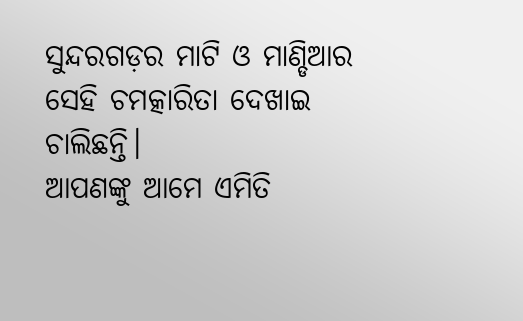ସୁନ୍ଦରଗଡ଼ର ମାଟି ଓ ମାଣ୍ଡିଆର ସେହି ଚମତ୍କାରିତା ଦେଖାଇ ଚାଲିଛନ୍ତି।
ଆପଣଙ୍କୁ ଆମେ ଏମିତି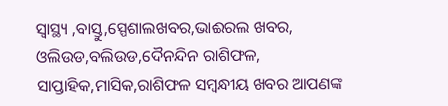ସ୍ଵାସ୍ଥ୍ୟ ,ବାସ୍ତୁ,ସ୍ପେଶାଲଖବର,ଭାଈରଲ ଖବର, ଓଲିଉଡ,ବଲିଉଡ,ଦୈନନ୍ଦିନ ରାଶିଫଳ, ସାପ୍ତାହିକ,ମାସିକ,ରାଶିଫଳ ସମ୍ଵନ୍ଧୀୟ ଖବର ଆପଣଙ୍କ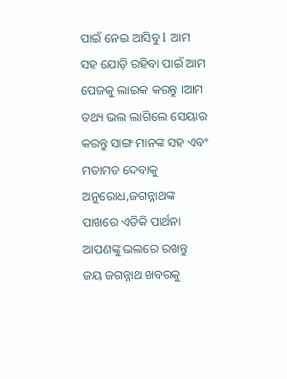ପାଇଁ ନେଇ ଆସିବୁ l ଆମ ସହ ଯୋଡ଼ି ରହିବା ପାଇଁ ଆମ ପେଜକୁ ଲାଇକ କରନ୍ତୁ ।ଆମ ତଥ୍ୟ ଭଲ ଲାଗିଲେ ସେୟାର କରନ୍ତୁ ସାଙ୍ଗ ମାନଙ୍କ ସହ ଏବଂ ମତାମତ ଦେବାକୁ ଅନୁରୋଧ,ଜଗନ୍ନାଥଙ୍କ ପାଖରେ ଏତିକି ପାର୍ଥନା ଆପଣଙ୍କୁ ଭଲରେ ରଖନ୍ତୁ ଜୟ ଜଗନ୍ନାଥ ଖବରକୁ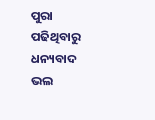ପୁରା ପଢିଥିବାରୁ ଧନ୍ୟବାଦ ଭଲ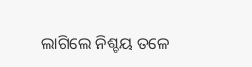ଲାଗିଲେ ନିଶ୍ଚୟ ତଳେ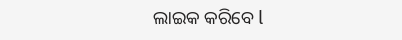ଲାଇକ କରିବେ l